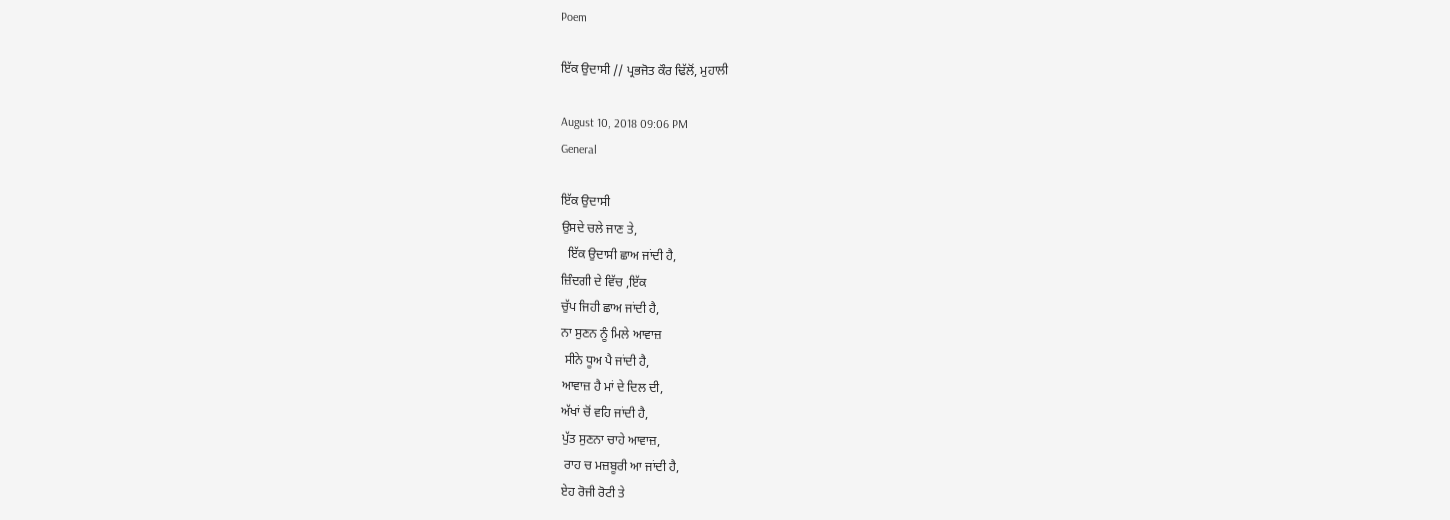Poem

ਇੱਕ ਉਦਾਸੀ // ਪ੍ਰਭਜੋਤ ਕੌਰ ਢਿੱਲੋਂ, ਮੁਹਾਲੀ

August 10, 2018 09:06 PM
General

ਇੱਕ ਉਦਾਸੀ
ਉਸਦੇ ਚਲੇ ਜਾਣ ਤੇ,
  ਇੱਕ ਉਦਾਸੀ ਛਾਅ ਜਾਂਦੀ ਹੈ,
ਜ਼ਿੰਦਗੀ ਦੇ ਵਿੱਚ ,ਇੱਕ
ਚੁੱਪ ਜਿਹੀ ਛਾਅ ਜਾਂਦੀ ਹੈ,
ਨਾ ਸੁਣਨ ਨੂੰ ਮਿਲੇ ਆਵਾਜ਼
 ਸੀਨੇ ਧੂਅ ਪੈ ਜਾਂਦੀ ਹੈ,
ਆਵਾਜ਼ ਹੈ ਮਾਂ ਦੇ ਦਿਲ ਦੀ,
ਅੱਖਾਂ ਚੋਂ ਵਹਿ ਜਾਂਦੀ ਹੈ,
ਪੁੱਤ ਸੁਣਨਾ ਚਾਹੇ ਆਵਾਜ਼,
 ਰਾਹ ਚ ਮਜ਼ਬੂਰੀ ਆ ਜਾਂਦੀ ਹੈ,
ਏਹ ਰੋਜੀ ਰੋਟੀ ਤੇ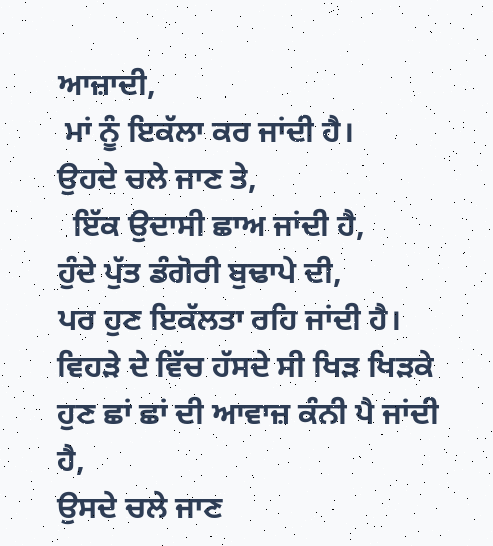ਆਜ਼ਾਦੀ,
 ਮਾਂ ਨੂੰ ਇਕੱਲਾ ਕਰ ਜਾਂਦੀ ਹੈ।
ਉਹਦੇ ਚਲੇ ਜਾਣ ਤੇ,
  ਇੱਕ ਉਦਾਸੀ ਛਾਅ ਜਾਂਦੀ ਹੈ,
ਹੁੰਦੇ ਪੁੱਤ ਡੰਗੋਰੀ ਬੁਢਾਪੇ ਦੀ,
ਪਰ ਹੁਣ ਇਕੱਲਤਾ ਰਹਿ ਜਾਂਦੀ ਹੈ।
ਵਿਹੜੇ ਦੇ ਵਿੱਚ ਹੱਸਦੇ ਸੀ ਖਿੜ ਖਿੜਕੇ
ਹੁਣ ਛਾਂ ਛਾਂ ਦੀ ਆਵਾਜ਼ ਕੰਨੀ ਪੈ ਜਾਂਦੀ ਹੈ,
ਉਸਦੇ ਚਲੇ ਜਾਣ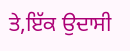ਤੇ,ਇੱਕ ਉਦਾਸੀ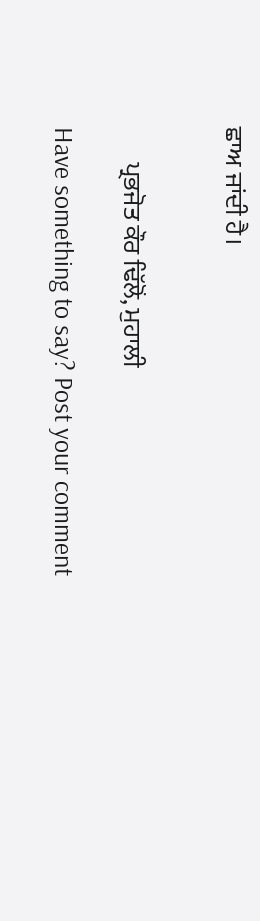ਛਾਅ ਜਾਂਦੀ ਹੈ।


       ਪ੍ਰਭਜੋਤ ਕੌਰ ਢਿੱਲੋਂ, ਮੁਹਾਲੀ

Have something to say? Post your comment